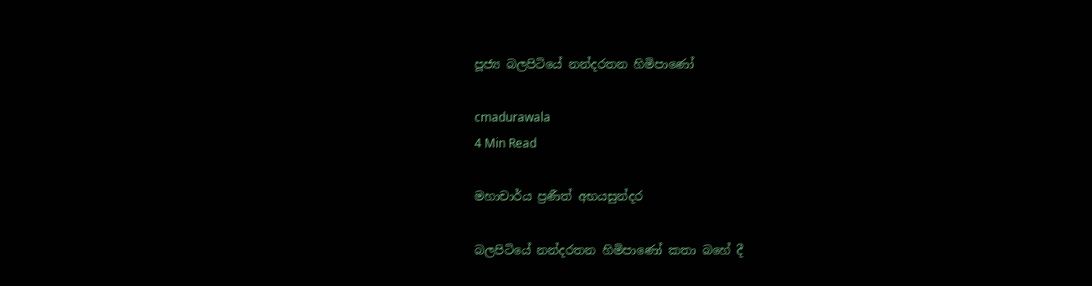පූජ්‍ය බලපිටියේ නන්දරතන හිමිපාණෝ

cmadurawala
4 Min Read

මහාචාර්ය ප්‍රණීත් අභයසුන්දර

බලපිටියේ නන්දරතන හිමිපාණෝ කතා බහේ දී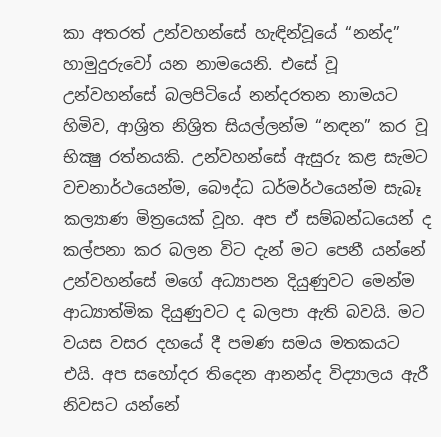කා අතරත් උන්වහන්සේ හැඳින්වූයේ “නන්ද” හාමුදුරුවෝ යන නාමයෙනි. එසේ වූ උන්වහන්සේ බලපිටියේ නන්දරතන නාමයට හිමිව, ආශ්‍රිත නිශ්‍රිත සියල්ලන්ම “නඳන” කර වූ භික්‍ෂු රත්නයකි. උන්වහන්සේ ඇසුරු කළ සැමට වචනාර්ථයෙන්ම, බෞද්ධ ධර්මර්ථයෙන්ම සැබෑ කල්‍යාණ මිත්‍රයෙක් වූහ. අප ඒ සම්බන්ධයෙන් ද කල්පනා කර බලන විට දැන් මට පෙනී යන්නේ උන්වහන්සේ මගේ අධ්‍යාපන දියුණුවට මෙන්ම ආධ්‍යාත්මික දියුණුවට ද බලපා ඇති බවයි. මට වයස වසර දහයේ දී පමණ සමය මතකයට එයි. අප සහෝදර තිදෙන ආනන්ද විද්‍යාලය ඇරී නිවසට යන්නේ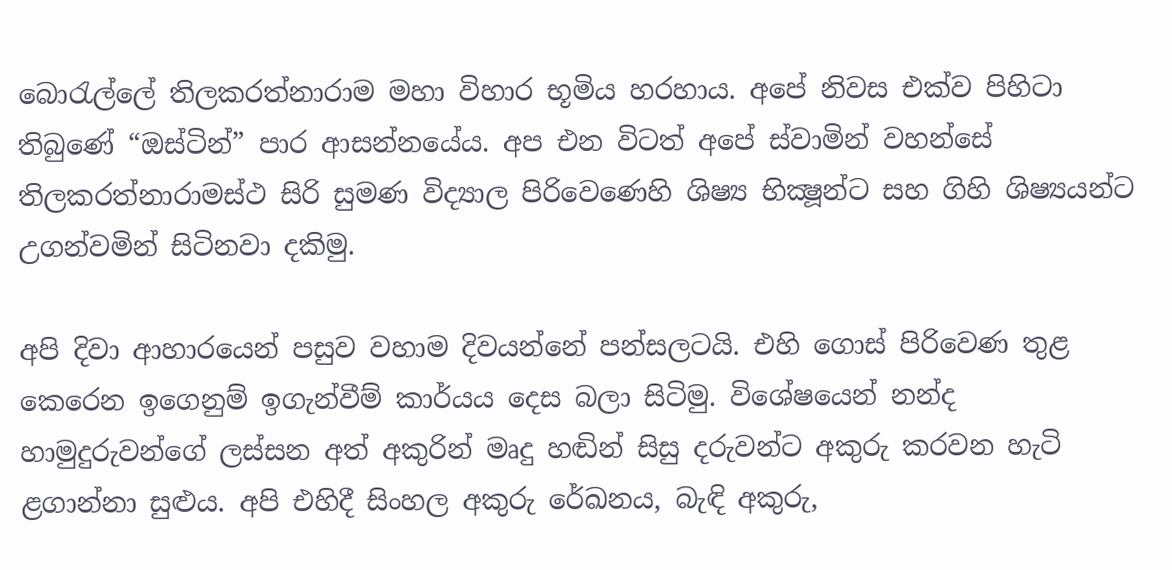බොරැල්ලේ තිලකරත්නාරාම මහා විහාර භූමිය හරහාය. අපේ නිවස එක්ව පිහිටා තිබුණේ “ඔස්ටින්” පාර ආසන්නයේය. අප එන විටත් අපේ ස්වාමින් වහන්සේ තිලකරත්නාරාමස්ථ සිරි සුමණ විද්‍යාල පිරිවෙණෙහි ශිෂ්‍ය භික්‍ෂූන්ට සහ ගිහි ශිෂ්‍යයන්ට උගන්වමින් සිටිනවා දකිමු.

අපි දිවා ආහාරයෙන් පසුව වහාම දිවයන්නේ පන්සලටයි. එහි ගොස් පිරිවෙණ තුළ කෙරෙන ඉගෙනුම් ඉගැන්වීම් කාර්යය දෙස බලා සිටිමු. විශේෂයෙන් නන්ද හාමුදුරුවන්ගේ ලස්සන අත් අකුරින් මෘදු හඬින් සිසු දරුවන්ට අකුරු කරවන හැටි ළගාන්නා සුළුය. අපි එහිදී සිංහල අකුරු රේඛනය, බැඳි අකුරු,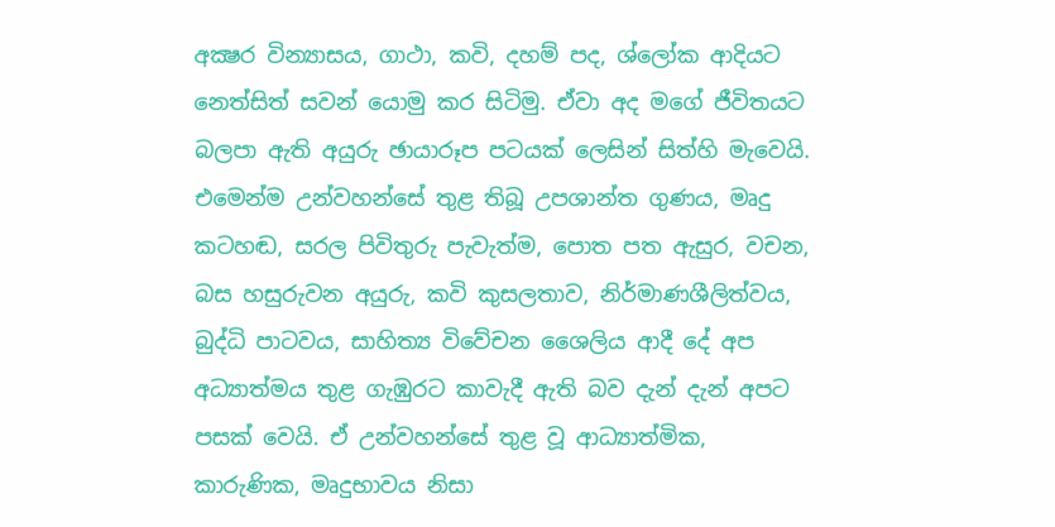අක්‍ෂර වින්‍යාසය, ගාථා, කවි, දහම් පද, ශ්ලෝක ආදියට නෙත්සිත් සවන් යොමු කර සිටිමු. ඒවා අද මගේ ජීවිතයට බලපා ඇති අයුරු ඡායාරූප පටයක් ලෙසින් සිත්හි මැවෙයි. එමෙන්ම උන්වහන්සේ තුළ තිබූ උපශාන්ත ගුණය, මෘදු කටහඬ, සරල පිවිතුරු පැවැත්ම, පොත පත ඇසුර, වචන, බස හසුරුවන අයුරු, කවි කුසලතාව, නිර්මාණශීලිත්වය, බුද්ධි පාටවය, සාහිත්‍ය විවේචන ශෛලිය ආදී දේ අප අධ්‍යාත්මය තුළ ගැඹුරට කාවැදී ඇති බව දැන් දැන් අපට පසක් වෙයි. ඒ උන්වහන්සේ තුළ වූ ආධ්‍යාත්මික, කාරුණික, මෘදුභාවය නිසා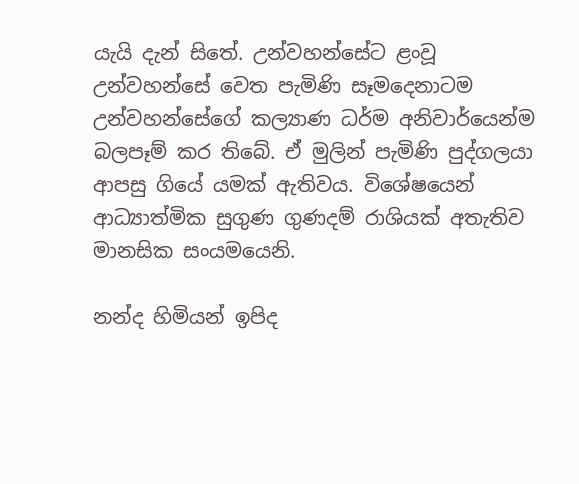යැයි දැන් සිතේ. උන්වහන්සේට ළංවූ උන්වහන්සේ වෙත පැමිණි සෑමදෙනාටම උන්වහන්සේගේ කල්‍යාණ ධර්ම අනිවාර්යෙන්ම බලපෑම් කර තිබේ. ඒ මුලින් පැමිණි පුද්ගලයා ආපසු ගියේ යමක් ඇතිවය. විශේෂයෙන් ආධ්‍යාත්මික සුගුණ ගුණදම් රාශියක් අතැතිව මානසික සංයමයෙනි.

නන්ද හිමියන් ඉපිද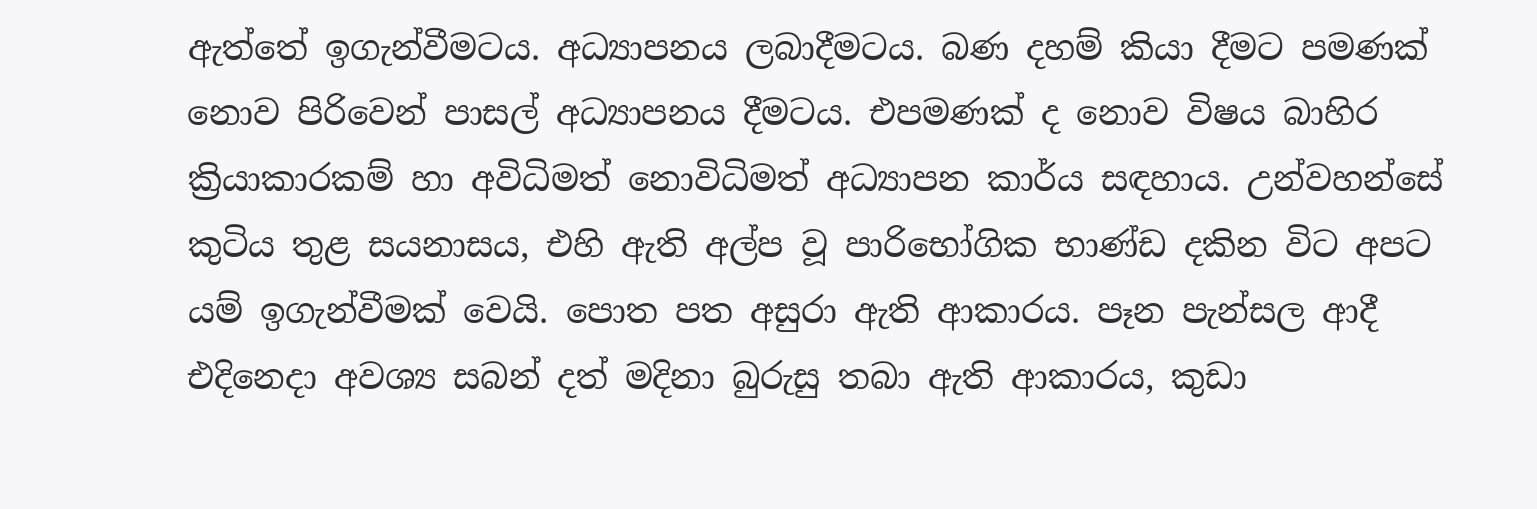ඇත්තේ ඉගැන්වීමටය. අධ්‍යාපනය ලබාදීමටය. බණ දහම් කියා දීමට පමණක් නොව පිරිවෙන් පාසල් අධ්‍යාපනය දීමටය. එපමණක් ද නොව විෂය බාහිර ක්‍රියාකාරකම් හා අවිධිමත් නොවිධිමත් අධ්‍යාපන කාර්ය සඳහාය. උන්වහන්සේ කුටිය තුළ සයනාසය, එහි ඇති අල්ප වූ පාරිභෝගික භාණ්ඩ දකින විට අපට යම් ඉගැන්වීමක් වෙයි. පොත පත අසුරා ඇති ආකාරය. පෑන පැන්සල ආදී එදිනෙදා අවශ්‍ය සබන් දත් මදිනා බුරුසු තබා ඇති ආකාරය, කුඩා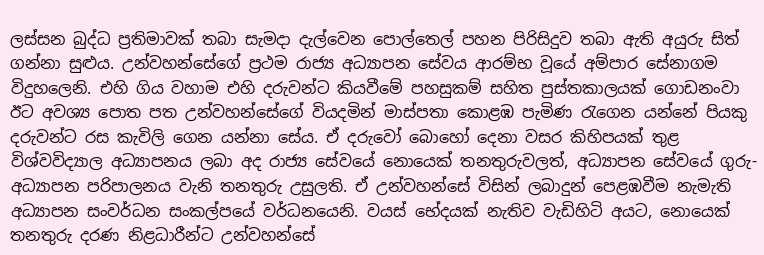ලස්සන බුද්ධ ප්‍රතිමාවක් තබා සැමදා දැල්වෙන පොල්තෙල් පහන පිරිසිදුව තබා ඇති අයුරු සිත් ගන්නා සුළුය. උන්වහන්සේගේ ප්‍රථම රාජ්‍ය අධ්‍යාපන සේවය ආරම්භ වූයේ අම්පාර සේනාගම විදුහලෙනි. එහි ගිය වහාම එහි දරුවන්ට කියවීමේ පහසුකම් සහිත පුස්තකාලයක් ගොඩනංවා ඊට අවශ්‍ය පොත පත උන්වහන්සේගේ වියදමින් මාස්පතා කොළඹ පැමිණ රැගෙන යන්නේ පියකු දරුවන්ට රස කැවිලි ගෙන යන්නා සේය. ඒ දරුවෝ බොහෝ දෙනා වසර කිහිපයක් තුළ විශ්වවිද්‍යාල අධ්‍යාපනය ලබා අද රාජ්‍ය සේවයේ නොයෙක් තනතුරුවලත්, අධ්‍යාපන සේවයේ ගුරු-අධ්‍යාපන පරිපාලනය වැනි තනතුරු උසුලති. ඒ උන්වහන්සේ විසින් ලබාදුන් පෙළඹවීම නැමැති අධ්‍යාපන සංවර්ධන සංකල්පයේ වර්ධනයෙනි. වයස් භේදයක් නැතිව වැඩිහිටි අයට, නොයෙක් තනතුරු දරණ නිළධාරීන්ට උන්වහන්සේ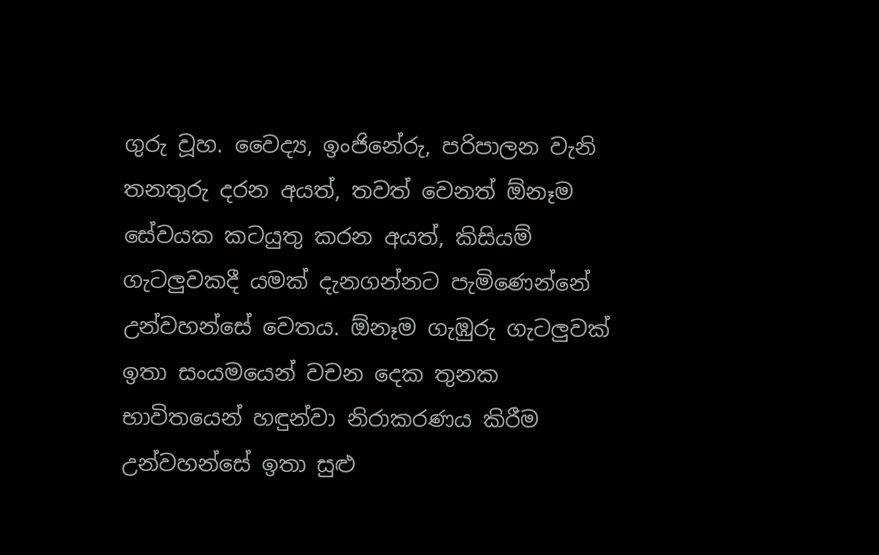ගුරු වූහ. වෛද්‍ය, ඉංජිනේරු, පරිපාලන වැනි තනතුරු දරන අයත්, තවත් වෙනත් ඕනෑම සේවයක කටයුතු කරන අයත්, කිසියම් ගැටලුවකදී යමක් දැනගන්නට පැමිණෙන්නේ උන්වහන්සේ වෙතය. ඕනෑම ගැඹුරු ගැටලුවක් ඉතා සංයමයෙන් වචන දෙක තුනක භාවිතයෙන් හඳුන්වා නිරාකරණය කිරීම උන්වහන්සේ ඉතා සුළු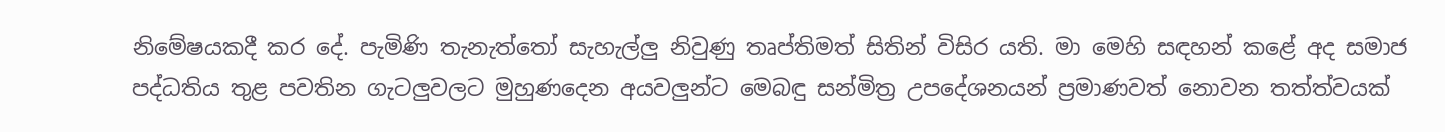නිමේෂයකදී කර දේ. පැමිණි තැනැත්තෝ සැහැල්ලු නිවුණු තෘප්තිමත් සිතින් විසිර යති. මා මෙහි සඳහන් කළේ අද සමාජ පද්ධතිය තුළ පවතින ගැටලුවලට මුහුණදෙන අයවලුන්ට මෙබඳු සන්මිත්‍ර උපදේශනයන් ප්‍රමාණවත් නොවන තත්ත්වයක්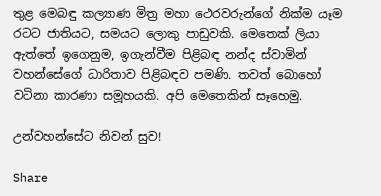තුළ මෙබඳු කල්‍යාණ මිත්‍ර මහා ථෙරවරුන්ගේ නික්ම යෑම රටට ජාතියට, සමයට ලොකු පාඩුවකි. මෙතෙක් ලියා ඇත්තේ ඉගෙනුම, ඉගැන්වීම පිළිබඳ නන්ද ස්වාමින් වහන්සේගේ ධාරිතාව පිළිබඳව පමණි. තවත් බොහෝ වටිනා කාරණා සමූහයකි. අපි මෙතෙකින් සෑහෙමු.

උන්වහන්සේට නිවන් සුව!

Share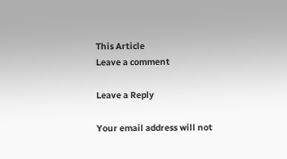This Article
Leave a comment

Leave a Reply

Your email address will not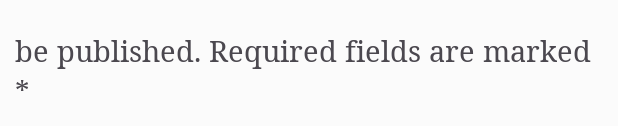be published. Required fields are marked *